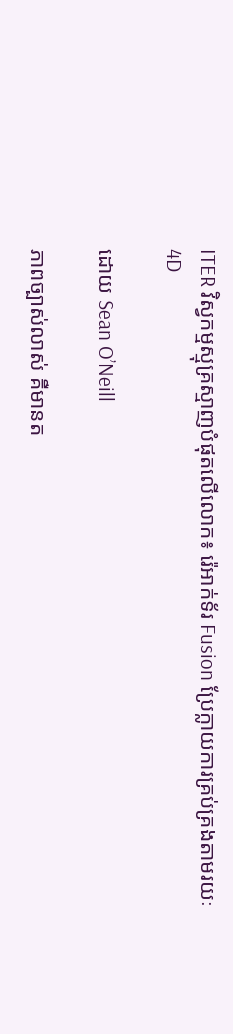ITER វិស្វកម្មស្មុគ្រស្មាញបំផុតលើលោក៖ រ៉េអាក់ទ័រ Fusion ប្រែក្លាយការគ្រប់គ្រងតាមរយៈ 4D

ដោយ Sean O’Neill

ភាពច្បាស់លាស់ គឺមានត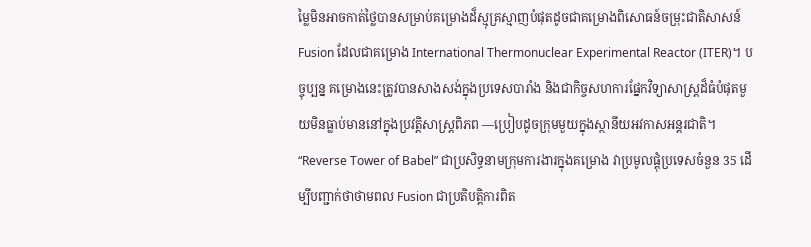ម្លៃមិនអាចកាត់ថ្លៃបានសម្រាប់គម្រោងដ៏ស្មុគ្រស្មាញបំផុតដូចជាគម្រោងពិសោធន៍ចម្រុះជាតិសាសន៍ Fusion ដែលជាគម្រោង International Thermonuclear Experimental Reactor (ITER)។ បច្ចុប្បន្ន គម្រោងនេះត្រូវបានសាងសង់ក្នុងប្រទេសបារាំង និងជាកិច្ចសហការផ្នែកវិទ្យាសាស្ត្រដ៏ធំបំផុតមួយមិនធ្លាប់មាននៅក្នុងប្រវត្តិសាស្ត្រពិភព —ប្រៀបដូចក្រុមមួយក្នុងស្ថានីយអវកាសអន្តរជាតិ។ “Reverse Tower of Babel” ជាប្រសិទ្ធនាមក្រុមការងារក្នុងគម្រោង វាប្រមូលផ្តុំប្រទេសចំនួន 35 ដើម្បីបញ្ជាក់ថាថាមពល Fusion ជាប្រតិបត្តិការពិត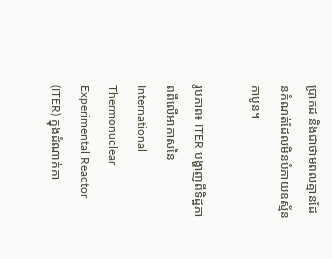ប្រាកដ និងជាថាមពលគ្មានដែនកំណត់ដែលមិនបំភាយឧស្ម័នកាបូន។

រូបភាព៖ ITER បង្ហាញពីទិដ្ឋភាពពីលើអាកាសនៃ International Thermonuclear Experimental Reactor (ITER) ក្នុងដំណាក់កា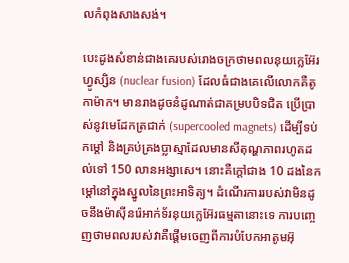លកំពុងសាងសង់។

បេះដូងសំខាន់ជាងគេរបស់រោងចក្រថាមពលនុយក្លេអ៊ែរហ្វូស្សិន (nuclear fusion) ដែលធំជាងគេលើលោកគឺតូកាម៉ាក។ មានរាងដូចនំដូណាត់ជាគម្របបិទជិត ប្រើប្រាស់នូវមេដែកត្រជាក់ (supercooled magnets) ដើម្បីទប់កម្តៅ និងគ្រប់គ្រងប្លាស្មាដែលមានសីតុណ្ហភាពរហូតដល់ទៅ 150 លានអង្សាសេ។ នោះគឺក្តៅជាង 10 ដងនៃកម្តៅនៅក្នុងស្នូលនៃព្រះអាទិត្យ។ ដំណើរការរបស់វាមិនដូចនឹងម៉ាស៊ីនរ៉េអាក់ទ័រនុយក្លេអ៊ែរធម្មតានោះទេ ការបញ្ចេញថាមពលរបស់វាគឺផ្តើមចេញពីការបំបែកអាតូមអ៊ុ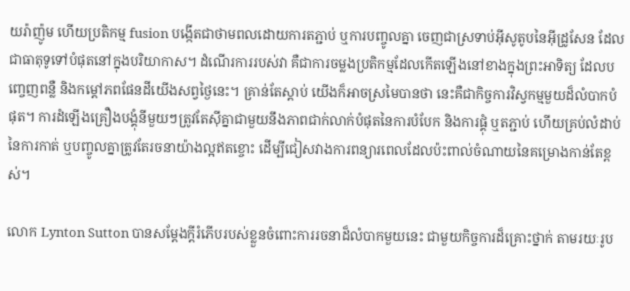យរ៉ាញ៉ូម ហើយប្រតិកម្ម fusion បង្កើតជាថាមពលដោយការតភ្ជាប់ ឬការបញ្ចូលគ្នា ចេញជាស្រទាប់អ៊ីសូតូបនៃអ៊ីដ្រូសែន ដែលជាធាតុទូទៅបំផុតនៅក្នុងបរិយាកាស។ ដំណើរការរបស់វា គឺជាការចម្លងប្រតិកម្មដែលកើតឡើងនៅខាងក្នុងព្រះអាទិត្យ ដែលបញ្ចេញពន្លឺ និងកម្តៅភពផែនដីយើងសព្វថ្ងៃនេះ។ គ្រាន់តែស្តាប់ យើងក៏អាចស្រមៃបានថា នេះគឺជាកិច្ចការវិស្វកម្មមួយដ៏លំបាកបំផុត។ ការដំឡើងគ្រឿងបង្គុំនីមួយៗត្រូវតែស៊ីគ្នាជាមួយនឹងភាពជាក់លាក់បំផុតនៃការបំបែក និងការផ្គុំ ឬតភ្ជាប់ ហើយគ្រប់លំដាប់នៃការកាត់ ឬបញ្ចូលគ្នាត្រូវតែរចនាយ៉ាងល្អឥតខ្ចោះ ដើម្បីជៀសវាងការពន្យារពេលដែលប៉ះពាល់ចំណាយនៃគម្រោងកាន់តែខ្ពស់។

លោក Lynton Sutton បានសម្តែងក្តីរំភើបរបស់ខ្លួនចំពោះការរចនាដ៏លំបាកមួយនេះ ជាមួយកិច្ចការដ៏គ្រោះថ្នាក់ តាមរយៈរូប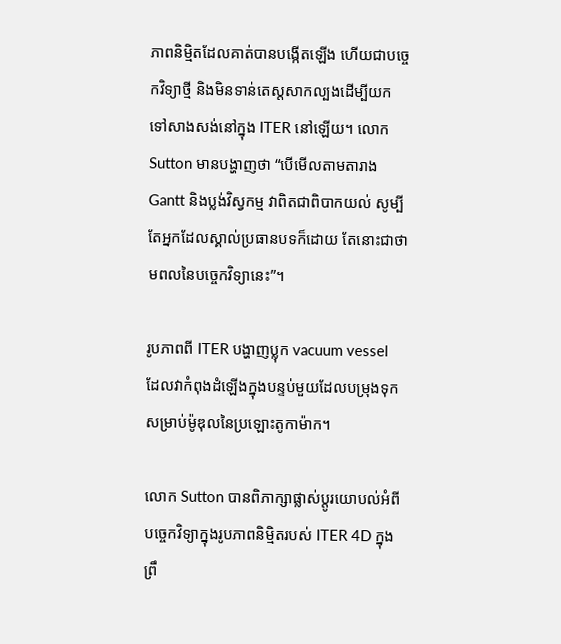ភាពនិម្មិតដែលគាត់បានបង្កើតឡើង ហើយជាបច្ចេកវិទ្យាថ្មី និងមិនទាន់តេស្តសាកល្បងដើម្បីយកទៅសាងសង់នៅក្នុង ITER នៅឡើយ។ លោក Sutton មានបង្ហាញថា “បើមើលតាមតារាង Gantt និងប្លង់វិស្វកម្ម វាពិតជាពិបាកយល់ សូម្បីតែអ្នកដែលស្គាល់ប្រធានបទក៏ដោយ តែនោះជាថាមពលនៃបច្ចេកវិទ្យានេះ”។

រូបភាពពី ITER បង្ហាញប្លុក vacuum vessel ដែលវាកំពុងដំឡើងក្នុងបន្ទប់មួយដែលបម្រុងទុកសម្រាប់ម៉ូឌុលនៃប្រឡោះតូកាម៉ាក។

លោក Sutton បានពិភាក្សាផ្លាស់ប្តូរយោបល់អំពីបច្ចេកវិទ្យាក្នុងរូបភាពនិម្មិតរបស់ ITER 4D ក្នុងព្រឹ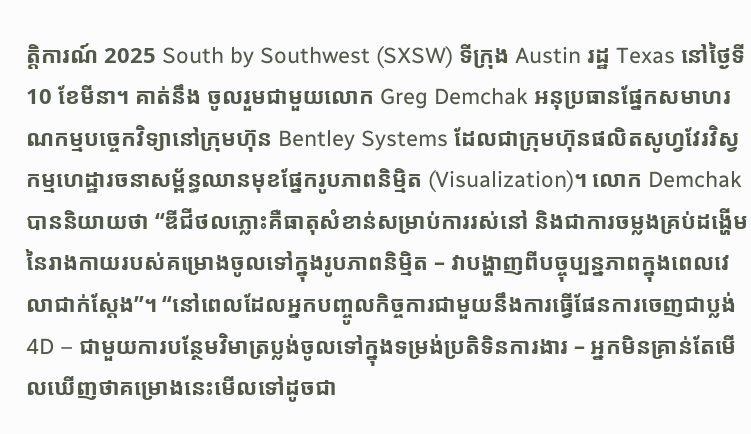ត្តិការណ៍ 2025 South by Southwest (SXSW) ទីក្រុង Austin រដ្ឋ Texas នៅថ្ងៃទី 10 ខែមីនា។ គាត់នឹង ចូលរួមជាមួយលោក Greg Demchak អនុប្រធានផ្នែកសមាហរណកម្មបច្ចេកវិទ្យានៅក្រុមហ៊ុន Bentley Systems ដែលជាក្រុមហ៊ុនផលិតសូហ្វវែរវិស្វកម្មហេដ្ឋារចនាសម្ព័ន្ធឈានមុខផ្នែករូបភាពនិម្មិត (Visualization)។ លោក Demchak បាននិយាយថា “ឌីជីថលភ្លោះគឺធាតុសំខាន់សម្រាប់ការរស់នៅ និងជាការចម្លងគ្រប់ដង្ហើមនៃរាងកាយរបស់គម្រោងចូលទៅក្នុងរូបភាពនិម្មិត – វាបង្ហាញពីបច្ចុប្បន្នភាពក្នុងពេលវេលាជាក់ស្តែង”។ “នៅពេលដែលអ្នកបញ្ចូលកិច្ចការជាមួយនឹងការធ្វើផែនការចេញជាប្លង់ 4D – ជាមួយការបន្ថែមវិមាត្រប្លង់ចូលទៅក្នុងទម្រង់ប្រតិទិនការងារ – អ្នកមិនគ្រាន់តែមើលឃើញថាគម្រោងនេះមើលទៅដូចជា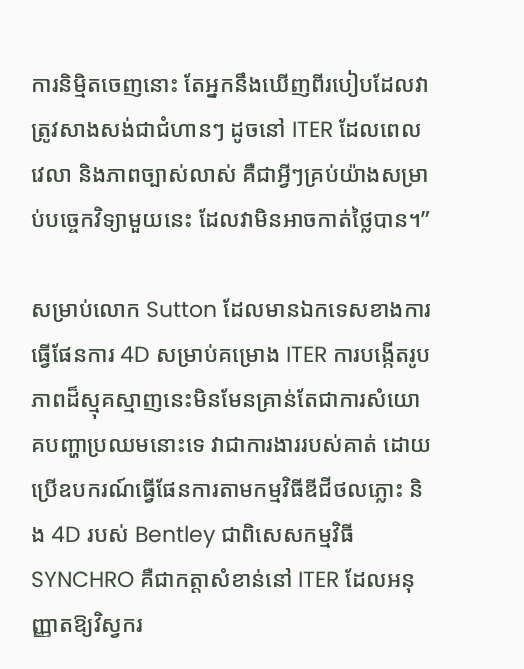ការនិម្មិតចេញនោះ តែអ្នកនឹងឃើញពីរបៀបដែលវាត្រូវសាងសង់ជាជំហានៗ ដូចនៅ ITER ដែលពេលវេលា និងភាពច្បាស់លាស់ គឺជាអ្វីៗគ្រប់យ៉ាងសម្រាប់បច្ចេកវិទ្យាមួយនេះ ដែលវាមិនអាចកាត់ថ្លៃបាន។”

សម្រាប់លោក Sutton ដែលមានឯកទេសខាងការធ្វើផែនការ 4D សម្រាប់គម្រោង ITER ការបង្កើតរូបភាពដ៏ស្មុគស្មាញនេះមិនមែនគ្រាន់តែជាការសំយោគបញ្ហាប្រឈមនោះទេ វាជាការងាររបស់គាត់ ដោយប្រើឧបករណ៍ធ្វើផែនការតាមកម្មវិធីឌីជីថលភ្លោះ និង 4D របស់ Bentley ជាពិសេសកម្មវិធី SYNCHRO គឺជាកត្តាសំខាន់នៅ ITER ដែលអនុញ្ញាតឱ្យវិស្វករ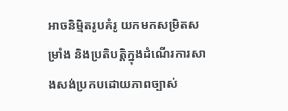អាចនិម្មិតរូបគំរូ យកមកសម្រិតសម្រាំង និងប្រតិបត្តិក្នុងដំណើរការសាងសង់ប្រកបដោយភាពច្បាស់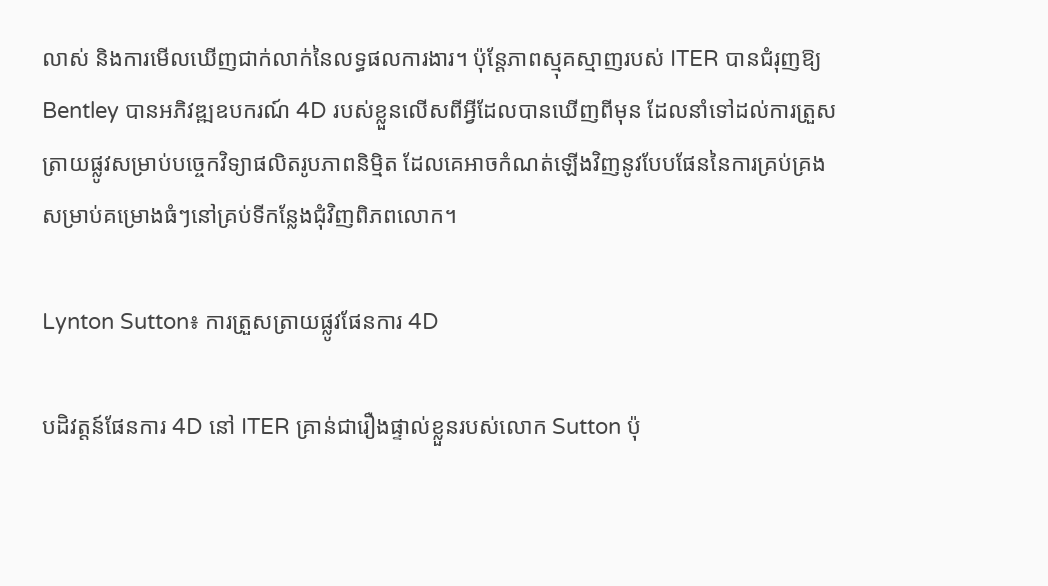លាស់ និងការមើលឃើញជាក់លាក់នៃលទ្ធផលការងារ។ ប៉ុន្តែភាពស្មុគស្មាញរបស់ ITER បានជំរុញឱ្យ Bentley បានអភិវឌ្ឍឧបករណ៍ 4D របស់ខ្លួនលើសពីអ្វីដែលបានឃើញពីមុន ដែលនាំទៅដល់ការត្រួសត្រាយផ្លូវសម្រាប់បច្ចេកវិទ្យាផលិតរូបភាពនិមិ្មត ដែលគេអាចកំណត់ឡើងវិញនូវបែបផែននៃការគ្រប់គ្រងសម្រាប់គម្រោងធំៗនៅគ្រប់ទីកន្លែងជុំវិញពិភពលោក។

Lynton Sutton៖ ការត្រួសត្រាយផ្លូវផែនការ 4D

បដិវត្តន៍ផែនការ 4D នៅ ITER គ្រាន់ជារឿងផ្ទាល់ខ្លួនរបស់លោក Sutton ប៉ុ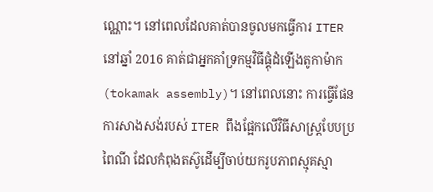ណ្ណោះ។ នៅពេលដែលគាត់បានចូលមកធ្វើការ ITER នៅឆ្នាំ 2016 គាត់ជាអ្នកគាំទ្រកម្មវិធីផ្គុំដំឡើងតូកាម៉ាក (tokamak assembly)។ នៅពេលនោះ ការធ្វើផែនការសាងសង់របស់ ITER ពឹងផ្អែកលើវិធីសាស្រ្តបែបប្រពៃណី ដែលកំពុងតស៊ូដើម្បីចាប់យករូបភាពស្មុគស្មា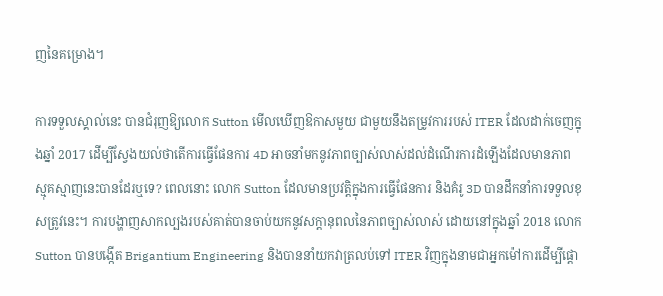ញនៃគម្រោង។

ការទទួលស្គាល់នេះ បានជំរុញឱ្យលោក Sutton មើលឃើញឱកាសមួយ ជាមួយនឹងតម្រូវការរបស់ ITER ដែលដាក់ចេញក្នុងឆ្នាំ 2017 ដើម្បីស្វែងយល់ថាតើការធ្វើផែនការ 4D អាចនាំមកនូវភាពច្បាស់លាស់ដល់ដំណើរការដំឡើងដែលមានភាពស្មុគស្មាញនេះបានដែរឬទេ? ពេលនោះ លោក Sutton ដែលមានប្រវត្តិក្នុងការធ្វើផែនការ និងគំរូ 3D បានដឹកនាំការទទួលខុសត្រូវនេះ។ ការបង្ហាញសាកល្បងរបស់គាត់បានចាប់យកនូវសក្តានុពលនៃភាពច្បាស់លាស់ ដោយនៅក្នុងឆ្នាំ 2018 លោក Sutton បានបង្កើត Brigantium Engineering និងបាននាំយកវាត្រលប់ទៅ ITER វិញក្នុងនាមជាអ្នកម៉ៅការដើម្បីផ្តោ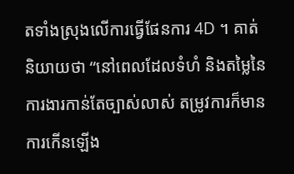តទាំងស្រុងលើការធ្វើផែនការ 4D ។ គាត់និយាយថា “នៅពេលដែលទំហំ និងតម្លៃនៃការងារកាន់តែច្បាស់លាស់ តម្រូវការក៏មានការកើនឡើង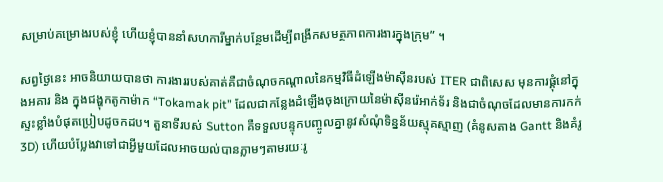សម្រាប់គម្រោងរបស់ខ្ញុំ ហើយខ្ញុំបាននាំសហការីម្នាក់បន្ថែមដើម្បីពង្រីកសមត្ថភាពការងារក្នុងក្រុម” ។

សព្វថ្ងៃនេះ អាចនិយាយបានថា ការងាររបស់គាត់គឺជាចំណុចកណ្តាលនៃកម្មវិធីដំឡើងម៉ាស៊ីនរបស់ ITER ជាពិសេស មុនការផ្គុំនៅក្នុងអគារ និង ក្នុងជង្ហុកតូកាម៉ាក “Tokamak pit” ដែលជាកន្លែងដំឡើងចុងក្រោយនៃម៉ាស៊ីនរ៉េអាក់ទ័រ និងជាចំណុចដែលមានការកក់ស្ទះខ្លាំងបំផុតប្រៀបដូចកដប។ តួនាទីរបស់ Sutton គឺទទួលបន្ទុកបញ្ចូលគ្នានូវសំណុំទិន្នន័យស្មុគស្មាញ (គំនូសតាង Gantt និងគំរូ 3D) ហើយបំប្លែងវាទៅជាអ្វីមួយដែលអាចយល់បានភ្លាមៗតាមរយៈរូ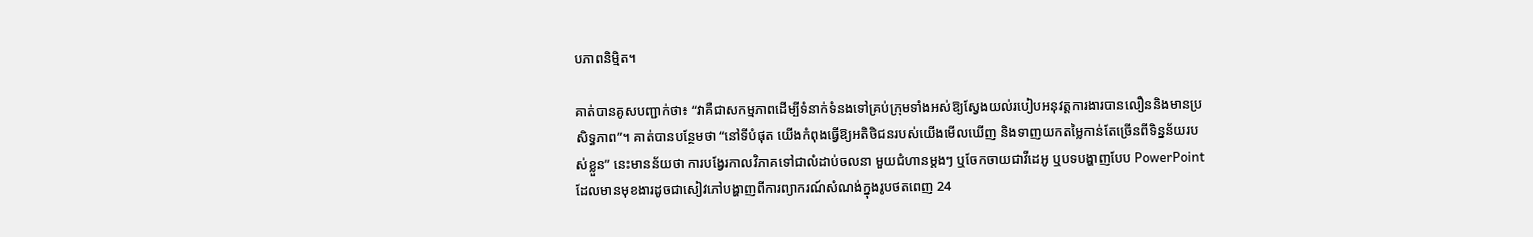បភាពនិម្មិត។

គាត់បានគូសបញ្ជាក់ថា៖ “វាគឺជាសកម្មភាពដើម្បីទំនាក់ទំនងទៅគ្រប់ក្រុមទាំងអស់ឱ្យស្វែងយល់របៀបអនុវត្តការងារបានលឿននិងមានប្រសិទ្ធភាព”។ គាត់បានបន្ថែមថា “នៅទីបំផុត យើងកំពុងធ្វើឱ្យអតិថិជនរបស់យើងមើលឃើញ និងទាញយកតម្លៃកាន់តែច្រើនពីទិន្នន័យរបស់ខ្លួន” នេះមានន័យថា ការបង្វែរកាលវិភាគទៅជាលំដាប់ចលនា មួយជំហានម្តងៗ ឬចែកចាយជាវីដេអូ ឬបទបង្ហាញបែប PowerPoint ដែលមានមុខងារដូចជាសៀវភៅបង្ហាញពីការព្យាករណ៍សំណង់ក្នុងរូបថតពេញ 24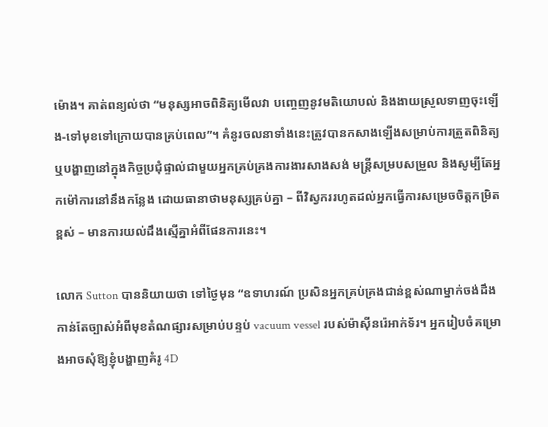ម៉ោង។ គាត់ពន្យល់ថា “មនុស្សអាចពិនិត្យមើលវា បញ្ចេញនូវមតិយោបល់ និងងាយស្រួលទាញចុះឡើង-ទៅមុខទៅក្រោយបានគ្រប់ពេល”។ គំនូរចលនាទាំងនេះត្រូវបានកសាងឡើងសម្រាប់ការត្រួតពិនិត្យ ឬបង្ហាញនៅក្នុងកិច្ចប្រជុំផ្ទាល់ជាមួយអ្នកគ្រប់គ្រងការងារសាងសង់ មន្ត្រីសម្របសម្រួល និងសូម្បីតែអ្នកម៉ៅការនៅនឹងកន្លែង ដោយធានាថាមនុស្សគ្រប់គ្នា – ពីវិស្វកររហូតដល់អ្នកធ្វើការសម្រេចចិត្តកម្រិតខ្ពស់ – មានការយល់ដឹងស្មើគ្នាអំពីផែនការនេះ។

លោក Sutton បាននិយាយថា ទៅថ្ងៃមុន “ឧទាហរណ៍ ប្រសិនអ្នកគ្រប់គ្រងជាន់ខ្ពស់ណាម្នាក់ចង់ដឹងកាន់តែច្បាស់អំពីមុខតំណផ្សារសម្រាប់បន្ទប់ vacuum vessel របស់ម៉ាស៊ីនរ៉េអាក់ទ័រ។ អ្នករៀបចំគម្រោងអាចសុំឱ្យខ្ញុំបង្ហាញគំរូ 4D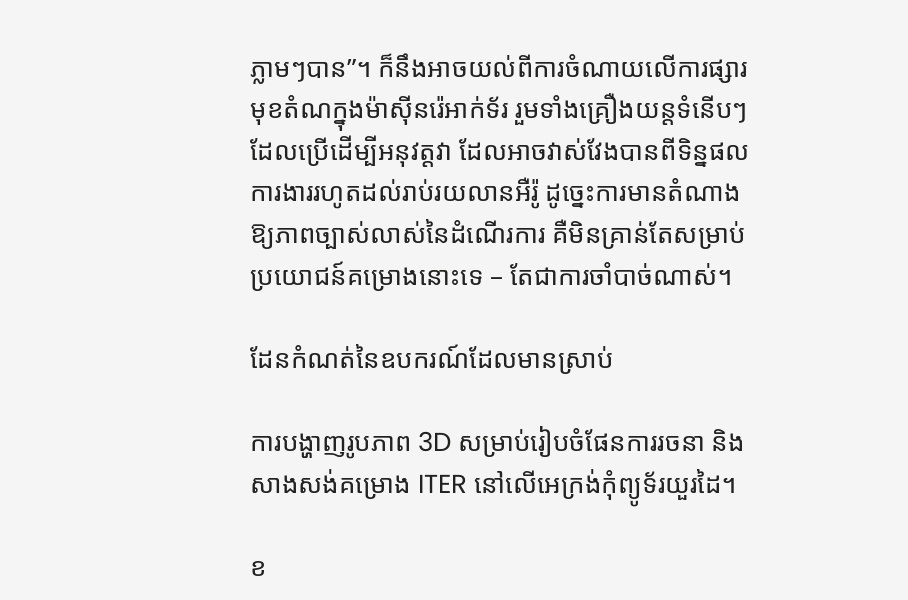ភ្លាមៗបាន”។ ក៏នឹងអាចយល់ពីការចំណាយលើការផ្សារមុខតំណក្នុងម៉ាស៊ីនរ៉េអាក់ទ័រ រួមទាំងគ្រឿងយន្តទំនើបៗដែលប្រើដើម្បីអនុវត្តវា ដែលអាចវាស់វែងបានពីទិន្នផលការងាររហូតដល់រាប់រយលានអឺរ៉ូ ដូច្នេះការមានតំណាងឱ្យភាពច្បាស់លាស់នៃដំណើរការ គឺមិនគ្រាន់តែសម្រាប់ប្រយោជន៍គម្រោងនោះទេ – តែជាការចាំបាច់ណាស់។

ដែនកំណត់នៃឧបករណ៍ដែលមានស្រាប់

ការបង្ហាញរូបភាព 3D សម្រាប់រៀបចំផែនការរចនា និងសាងសង់គម្រោង ITER នៅលើអេក្រង់កុំព្យូទ័រយួរដៃ។

ខ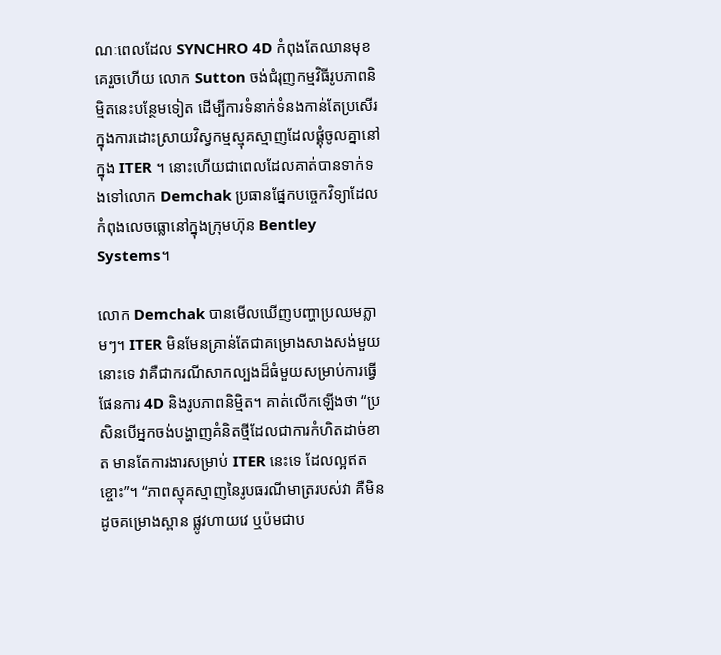ណៈពេលដែល SYNCHRO 4D កំពុងតែឈានមុខគេរួចហើយ លោក Sutton ចង់ជំរុញកម្មវិធីរូបភាពនិម្មិតនេះបន្ថែមទៀត ដើម្បីការទំនាក់ទំនងកាន់តែប្រសើរក្នុងការដោះស្រាយវិស្វកម្មស្មុគស្មាញដែលផ្គុំចូលគ្នានៅក្នុង ITER ។ នោះហើយជាពេលដែលគាត់បានទាក់ទងទៅលោក Demchak ប្រធានផ្នែកបច្ចេកវិទ្យាដែលកំពុងលេចធ្លោនៅក្នុងក្រុមហ៊ុន Bentley Systems។

លោក Demchak បានមើលឃើញបញ្ហាប្រឈមភ្លាមៗ។ ITER មិនមែនគ្រាន់តែជាគម្រោងសាងសង់មួយ នោះទេ វាគឺជាករណីសាកល្បងដ៏ធំមួយសម្រាប់ការធ្វើផែនការ 4D និងរូបភាពនិម្មិត។ គាត់លើកឡើងថា “ប្រសិនបើអ្នកចង់បង្ហាញគំនិតថ្មីដែលជាការកំហិតដាច់ខាត មានតែការងារសម្រាប់ ITER នេះទេ ដែលល្អឥតខ្ចោះ”។ “ភាពស្មុគស្មាញនៃរូបធរណីមាត្ររបស់វា គឺមិនដូចគម្រោងស្ពាន ផ្លូវហាយវេ ឬប៉មជាប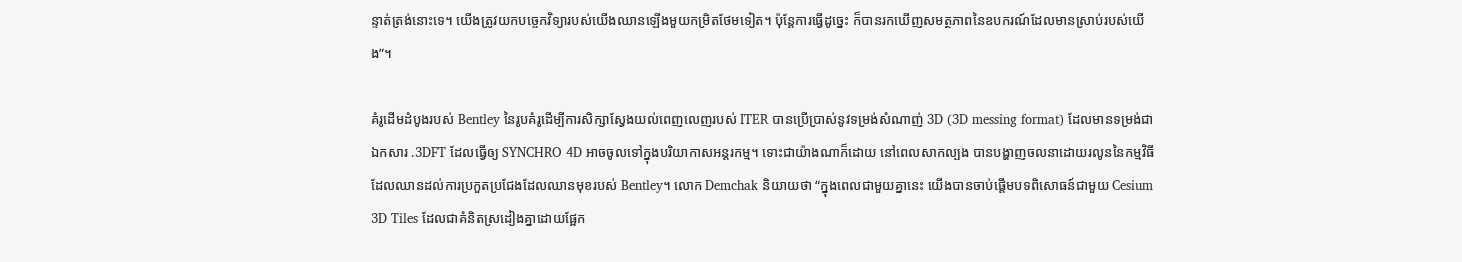ន្ទាត់ត្រង់នោះទេ។ យើងត្រូវយកបច្ចេកវិទ្យារបស់យើងឈានឡើងមួយកម្រិតថែមទៀត។ ប៉ុន្តែការធ្វើដូច្នេះ ក៏បានរកឃើញសមត្ថភាពនៃឧបករណ៍ដែលមានស្រាប់របស់យើង”។

គំរូដើមដំបូងរបស់ Bentley នៃរូបគំរូដើម្បីការសិក្សាស្វែងយល់ពេញលេញរបស់ ITER បានប្រើប្រាស់នូវទម្រង់សំណាញ់ 3D (3D messing format) ដែលមានទម្រង់ជាឯកសារ .3DFT ដែលធ្វើឲ្យ SYNCHRO 4D អាចចូលទៅក្នុងបរិយាកាសអន្តរកម្ម។ ទោះជាយ៉ាងណាក៏ដោយ នៅពេលសាកល្បង បានបង្ហាញចលនាដោយរលូននៃកម្មវិធី ដែលឈានដល់ការប្រកួតប្រជែងដែលឈានមុខរបស់ Bentley។ លោក Demchak និយាយថា “ក្នុងពេលជាមួយគ្នានេះ យើងបានចាប់ផ្តើមបទពិសោធន៍ជាមួយ Cesium 3D Tiles ដែលជាគំនិតស្រដៀងគ្នាដោយផ្អែក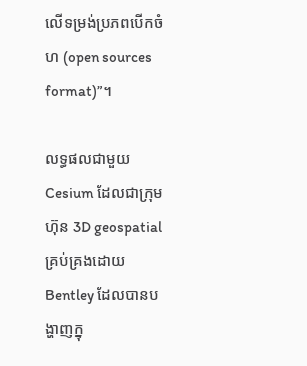លើទម្រង់ប្រភពបើកចំហ (open sources format)”។

លទ្ធផលជាមួយ Cesium ដែលជាក្រុមហ៊ុន 3D geospatial គ្រប់គ្រងដោយ Bentley ដែលបានបង្ហាញក្នុ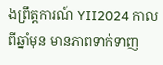ងព្រឹត្តការណ៍ YII2024 កាលពីឆ្នាំមុន មានភាពទាក់ទាញ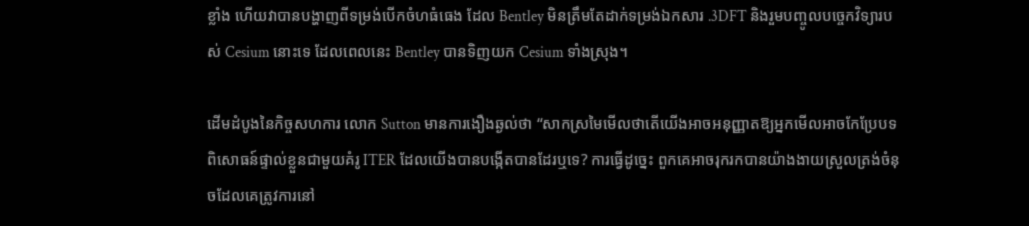ខ្លាំង ហើយវាបានបង្ហាញពីទម្រង់បើកចំហធំធេង ដែល Bentley មិនត្រឹមតែដាក់ទម្រង់ឯកសារ .3DFT និងរួមបញ្ចូលបច្ចេកវិទ្យារបស់ Cesium នោះទេ ដែលពេលនេះ Bentley បានទិញយក Cesium ទាំងស្រុង។

ដើមដំបូងនៃកិច្ចសហការ លោក Sutton មានការងឿងឆ្ងល់ថា “សាកស្រមៃមើលថាតើយើងអាចអនុញ្ញាតឱ្យអ្នកមើលអាចកែប្រែបទពិសោធន៍ផ្ទាល់ខ្លួនជាមួយគំរូ ITER ដែលយើងបានបង្កើតបានដែរឬទេ? ការធ្វើដូច្នេះ ពួកគេអាចរុករកបានយ៉ាងងាយស្រួលត្រង់ចំនុចដែលគេត្រូវការនៅ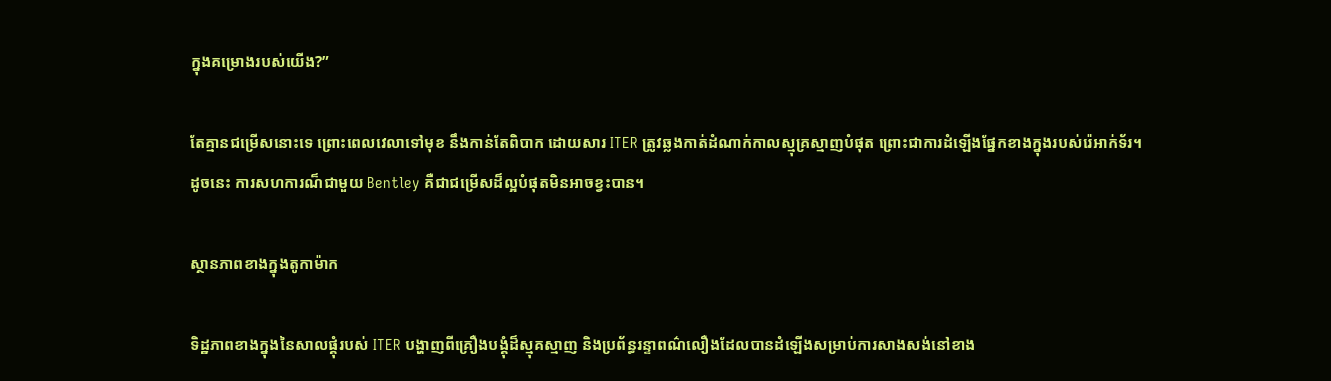ក្នុងគម្រោងរបស់យើង?”

តែគ្មានជម្រើសនោះទេ ព្រោះពេលវេលាទៅមុខ នឹងកាន់តែពិបាក ដោយសារ ITER ត្រូវឆ្លងកាត់ដំណាក់កាលស្មុគ្រស្មាញបំផុត ព្រោះជាការដំឡើងផ្នែកខាងក្នុងរបស់រ៉េអាក់ទ័រ។ ដូចនេះ ការសហការណ៏ជាមួយ Bentley គឺជាជម្រើសដ៏ល្អបំផុតមិនអាចខ្វះបាន។

ស្ថានភាពខាងក្នុងតូកាម៉ាក

ទិដ្ឋភាពខាងក្នុងនៃសាលផ្គុំរបស់ ITER បង្ហាញពីគ្រឿងបង្គុំដ៏ស្មុគស្មាញ និងប្រព័ន្ធរន្ទាពណ៌លឿងដែលបានដំឡើងសម្រាប់ការសាងសង់នៅខាង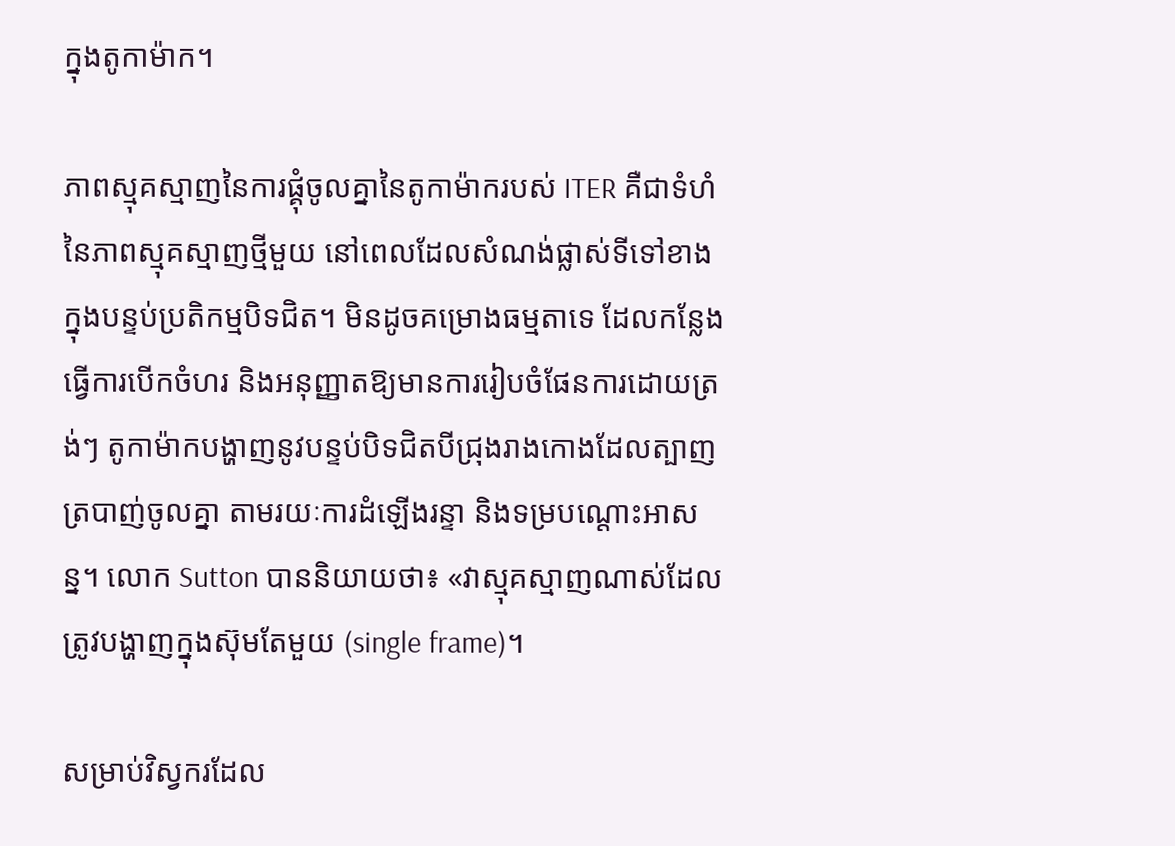ក្នុងតូកាម៉ាក។

ភាពស្មុគស្មាញនៃការផ្គុំចូលគ្នានៃតូកាម៉ាករបស់ ITER គឺជាទំហំនៃភាពស្មុគស្មាញថ្មីមួយ នៅពេលដែលសំណង់ផ្លាស់ទីទៅខាងក្នុងបន្ទប់ប្រតិកម្មបិទជិត។ មិនដូចគម្រោងធម្មតាទេ ដែលកន្លែងធ្វើការបើកចំហរ និងអនុញ្ញាតឱ្យមានការរៀបចំផែនការដោយត្រង់ៗ តូកាម៉ាកបង្ហាញនូវបន្ទប់បិទជិតបីជ្រុងរាងកោងដែលត្បាញត្របាញ់ចូលគ្នា តាមរយៈការដំឡើងរន្ទា និងទម្របណ្ដោះអាសន្ន។ លោក Sutton បាននិយាយថា៖ «វាស្មុគស្មាញណាស់ដែលត្រូវបង្ហាញក្នុងស៊ុមតែមួយ (single frame)។

សម្រាប់វិស្វករដែល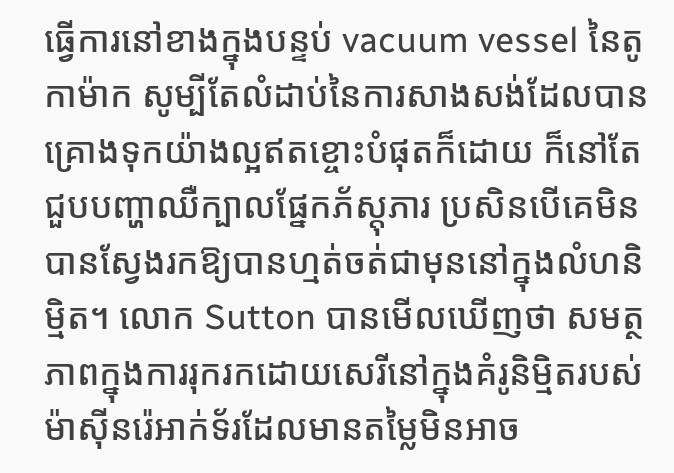ធ្វើការនៅខាងក្នុងបន្ទប់ vacuum vessel នៃតូកាម៉ាក សូម្បីតែលំដាប់នៃការសាងសង់ដែលបានគ្រោងទុកយ៉ាងល្អឥតខ្ចោះបំផុតក៏ដោយ ក៏នៅតែជួបបញ្ហាឈឺក្បាលផ្នែកភ័ស្តុភារ ប្រសិនបើគេមិនបានស្វែងរកឱ្យបានហ្មត់ចត់ជាមុននៅក្នុងលំហនិម្មិត។ លោក Sutton បានមើលឃើញថា សមត្ថភាពក្នុងការរុករកដោយសេរីនៅក្នុងគំរូនិម្មិតរបស់ម៉ាស៊ីនរ៉េអាក់ទ័រដែលមានតម្លៃមិនអាច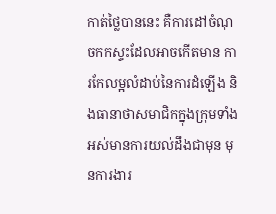កាត់ថ្លៃបាននេះ គឺការដៅចំណុចកកស្ទះដែលអាចកើតមាន ការកែលម្អលំដាប់នៃការដំឡើង និងធានាថាសមាជិកក្នុងក្រុមទាំងអស់មានការយល់ដឹងជាមុន មុនការងារ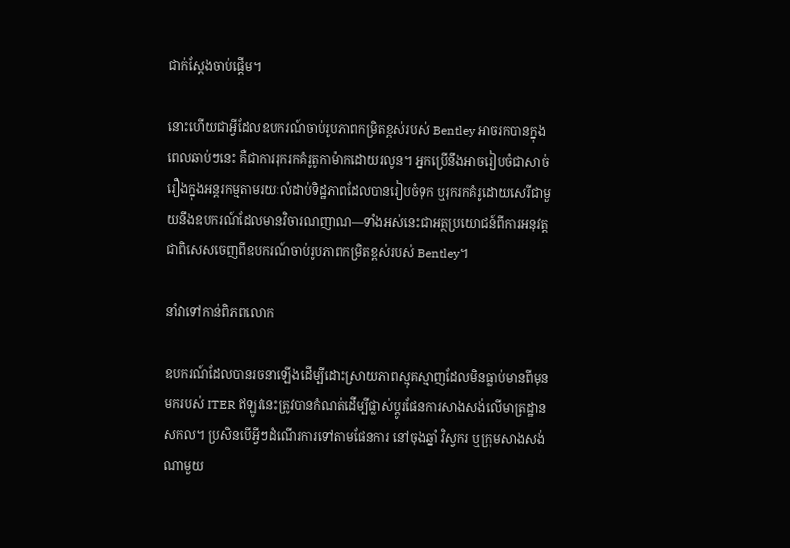ជាក់ស្តែងចាប់ផ្តើម។

នោះហើយជាអ្វីដែលឧបករណ៍ចាប់រូបភាពកម្រិតខ្ពស់របស់ Bentley អាចរកបានក្នុងពេលឆាប់ៗនេះ គឺជាការរុករកគំរូតូកាម៉ាកដោយរលូន។ អ្នកប្រើនឹងអាចរៀបចំជាសាច់រឿងក្នុងអន្តរកម្មតាមរយៈលំដាប់ទិដ្ឋភាពដែលបានរៀបចំទុក ឬរុករកគំរូដោយសេរីជាមួយនឹងឧបករណ៍ដែលមានវិចារណញាណ—ទាំងអស់នេះជាអត្ថប្រយោជន៍ពីការអនុវត្តជាពិសេសចេញពីឧបករណ៍ចាប់រូបភាពកម្រិតខ្ពស់របស់ Bentley។

នាំវាទៅកាន់ពិភពលោក

ឧបករណ៍ដែលបានរចនាឡើងដើម្បីដោះស្រាយភាពស្មុគស្មាញដែលមិនធ្លាប់មានពីមុនមករបស់ ITER ឥឡូវនេះត្រូវបានកំណត់ដើម្បីផ្លាស់ប្តូរផែនការសាងសង់លើមាត្រដ្ឋានសកល។ ប្រសិនបើអ្វីៗដំណើរការទៅតាមផែនការ នៅចុងឆ្នាំ វិស្វករ ឬក្រុមសាងសង់ណាមួយ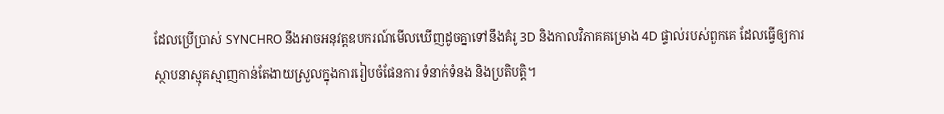ដែលប្រើប្រាស់ SYNCHRO នឹងអាចអនុវត្តឧបករណ៍មើលឃើញដូចគ្នាទៅនឹងគំរូ 3D និងកាលវិភាគគម្រោង 4D ផ្ទាល់របស់ពួកគេ ដែលធ្វើឲ្យការស្ថាបនាស្មុគស្មាញកាន់តែងាយស្រួលក្នុងការរៀបចំផែនការ ទំនាក់ទំនង និងប្រតិបត្តិ។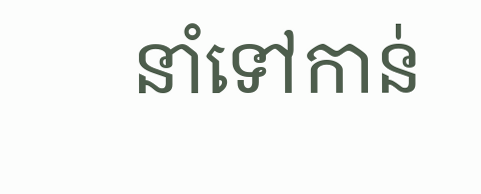នាំទៅកាន់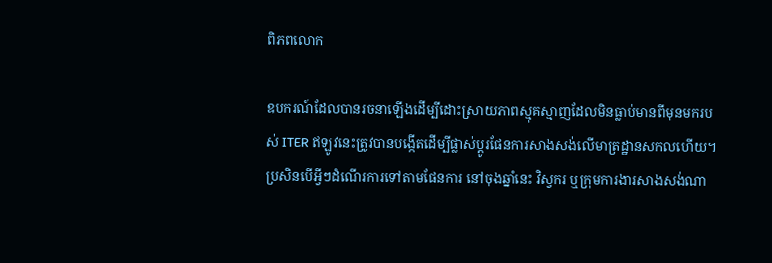ពិភពលោក

ឧបករណ៍ដែលបានរចនាឡើងដើម្បីដោះស្រាយភាពស្មុគស្មាញដែលមិនធ្លាប់មានពីមុនមករបស់ ITER ឥឡូវនេះត្រូវបានបង្កើតដើម្បីផ្លាស់ប្តូរផែនការសាងសង់លើមាត្រដ្ឋានសកលហើយ។ ប្រសិនបើអ្វីៗដំណើរការទៅតាមផែនការ នៅចុងឆ្នាំនេះ វិស្វករ ឬក្រុមការងារសាងសង់ណា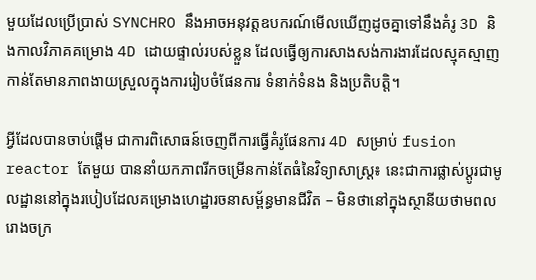មួយដែលប្រើប្រាស់ SYNCHRO នឹងអាចអនុវត្តឧបករណ៍មើលឃើញដូចគ្នាទៅនឹងគំរូ 3D និងកាលវិភាគគម្រោង 4D ដោយផ្ទាល់របស់ខ្លួន ដែលធ្វើឲ្យការសាងសង់ការងារដែលស្មុគស្មាញកាន់តែមានភាពងាយស្រួលក្នុងការរៀបចំផែនការ ទំនាក់ទំនង និងប្រតិបត្តិ។

អ្វីដែលបានចាប់ផ្តើម ជាការពិសោធន៍ចេញពីការធ្វើគំរូផែនការ 4D សម្រាប់ fusion reactor តែមួយ បាននាំយកភាពរីកចម្រើនកាន់តែធំនៃវិទ្យាសាស្រ្ត៖ នេះជាការផ្លាស់ប្តូរជាមូលដ្ឋាននៅក្នុងរបៀបដែលគម្រោងហេដ្ឋារចនាសម្ព័ន្ធមានជីវិត – មិនថានៅក្នុងស្ថានីយថាមពល រោងចក្រ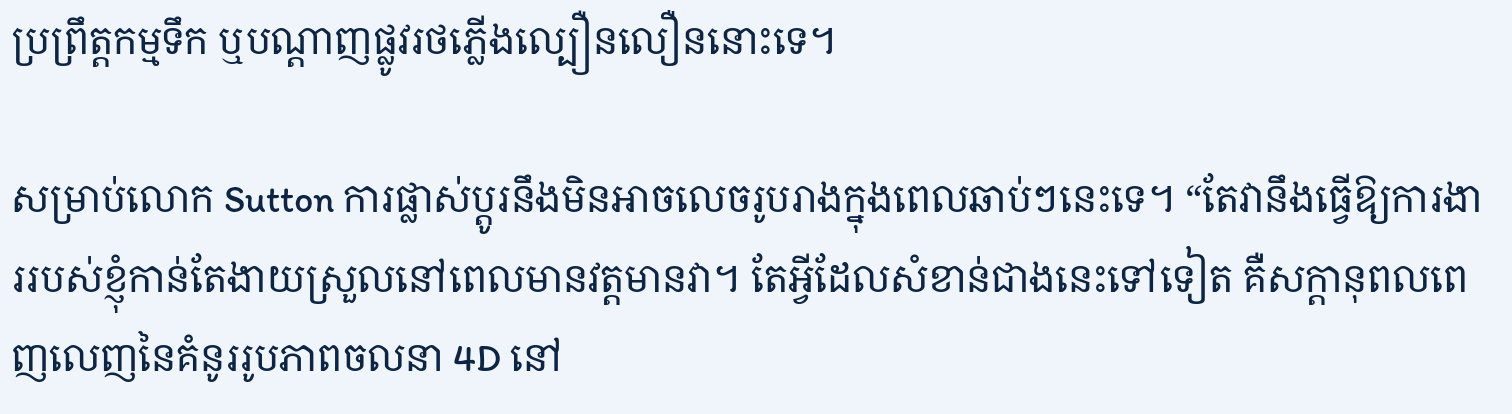ប្រព្រឹត្តកម្មទឹក ឬបណ្តាញផ្លូវរថភ្លើងល្បឿនលឿននោះទេ។

សម្រាប់លោក Sutton ការផ្លាស់ប្តូរនឹងមិនអាចលេចរូបរាងក្នុងពេលឆាប់ៗនេះទេ។ “តែវានឹងធ្វើឱ្យការងាររបស់ខ្ញុំកាន់តែងាយស្រួលនៅពេលមានវត្តមានវា។ តែអ្វីដែលសំខាន់ជាងនេះទៅទៀត គឺសក្តានុពលពេញលេញនៃគំនូររូបភាពចលនា 4D នៅ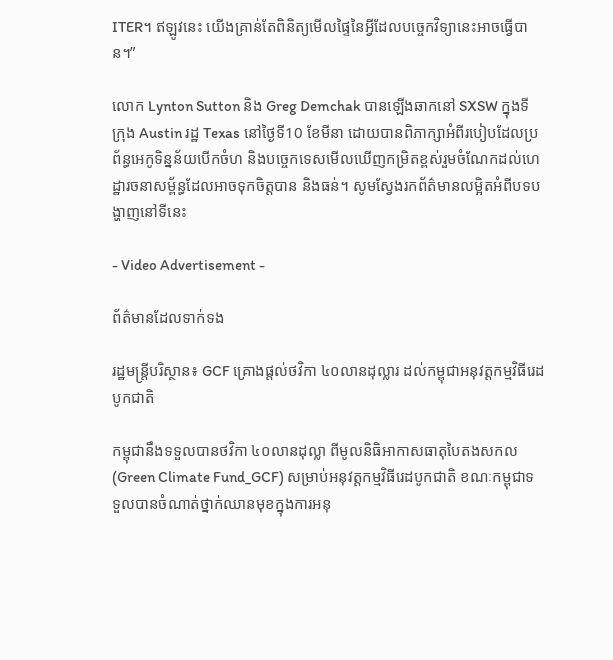ITER។ ឥឡូវនេះ យើងគ្រាន់តែពិនិត្យមើលផ្ទៃនៃអ្វីដែលបច្ចេកវិទ្យានេះអាចធ្វើបាន។”

លោក Lynton Sutton និង Greg Demchak បានឡើងឆាកនៅ SXSW ក្នុងទីក្រុង Austin រដ្ឋ Texas នៅថ្ងៃទី10 ខែមីនា ដោយបានពិភាក្សាអំពីរបៀបដែលប្រព័ន្ធអេកូទិន្នន័យបើកចំហ និងបច្ចេកទេសមើលឃើញកម្រិតខ្ពស់រួមចំណែកដល់ហេដ្ឋារចនាសម្ព័ន្ធដែលអាចទុកចិត្តបាន និងធន់។ សូមស្វែងរកព័ត៌មានលម្អិតអំពីបទបង្ហាញនៅទីនេះ

- Video Advertisement -

ព័ត៌មានដែលទាក់ទង

រដ្ឋមន្រ្តីបរិស្ថាន៖ GCF គ្រោងផ្តល់ថវិកា ៤០លានដុល្លារ ដល់កម្ពុជាអនុវត្តកម្មវិធីរេដបូកជាតិ

កម្ពុជានឹងទទួលបានថវិកា ៤០លានដុល្លា ពីមូលនិធិអាកាសធាតុបៃតងសកល (Green Climate Fund_GCF) សម្រាប់អនុវត្តកម្មវិធីរេដបូកជាតិ ខណៈកម្ពុជាទទួលបានចំណាត់ថ្នាក់ឈានមុខក្នុងការអនុ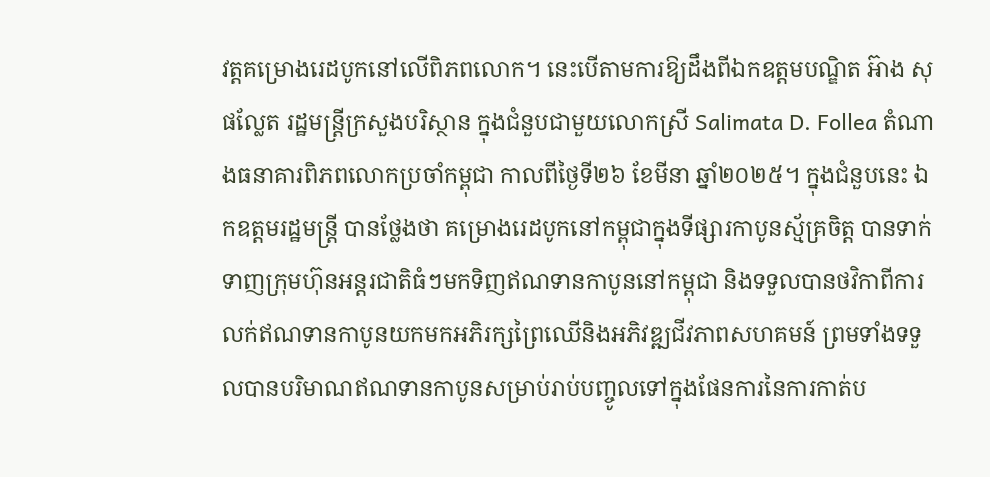វត្តគម្រោងរេដបូកនៅលើពិភពលោក។ នេះបើតាមការឱ្យដឹងពីឯកឧត្តមបណ្ឌិត អ៊ាង សុផល្លែត រដ្ឋមន្រ្តីក្រសួងបរិស្ថាន ក្នុងជំនួបជាមួយលោកស្រី Salimata D. Follea តំណាងធនាគារពិភពលោកប្រចាំកម្ពុជា កាលពីថ្ងៃទី២៦ ខែមីនា ឆ្នាំ២០២៥។ ក្នុងជំនួបនេះ ឯកឧត្តមរដ្ឋមន្រ្តី បានថ្លែងថា គម្រោងរេដបូកនៅកម្ពុជាក្នុងទីផ្សារកាបូនស្ម័គ្រចិត្ត បានទាក់ទាញក្រុមហ៊ុនអន្តរជាតិធំៗមកទិញឥណទានកាបូននៅកម្ពុជា និងទទួលបានថវិកាពីការលក់ឥណទានកាបូនយកមកអភិរក្សព្រៃឈើនិងអភិវឌ្ឍជីវភាពសហគមន៍ ព្រមទាំងទទួលបានបរិមាណឥណទានកាបូនសម្រាប់រាប់បញ្ចូលទៅក្នុងផែនការនៃការកាត់ប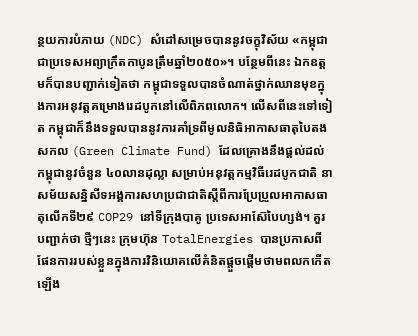ន្ថយការបំភាយ (NDC) សំដៅសម្រេចបាននូវចក្ខុវិស័យ «កម្ពុជាជាប្រទេសអព្យាក្រឹតកាបូនត្រឹមឆ្នាំ២០៥០»។ បន្ថែមពីនេះ ឯកឧត្តមក៏បានបញ្ជាក់ទៀតថា កម្ពុជាទទួលបានចំណាត់ថ្នាក់ឈានមុខក្នុងការអនុវត្តគម្រោងរេដបូកនៅលើពិភពលោក។ លើសពីនេះទៅទៀត កម្ពុជាក៏នឹងទទួលបាននូវការគាំទ្រពីមូលនិធិអាកាសធាតុបៃតងសកល (Green Climate Fund) ដែលគ្រោងនឹងផ្តល់ដល់កម្ពុជានូវចំនួន ៤០លានដុល្លា សម្រាប់អនុវត្តកម្មវិធីរេដបូកជាតិ នាសម័យសន្និសីទអង្គការសហប្រជាជាតិស្ដីពីការប្រែប្រួលអាកាសធាតុលើកទី២៩ COP29 នៅទីក្រុងបាគូ ប្រទេសអាស៊ែបៃហ្សង់។ គួរបញ្ជាក់ថា ថ្មីៗនេះ ក្រុមហ៊ុន TotalEnergies បានប្រកាសពីផែនការរបស់ខ្លួនក្នុងការវិនិយោគលើគំនិតផ្តួចផ្តើមថាមពលកកើតឡើង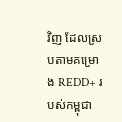វិញ ដែលស្របតាមគម្រោង REDD+ របស់កម្ពុជា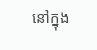នៅក្នុង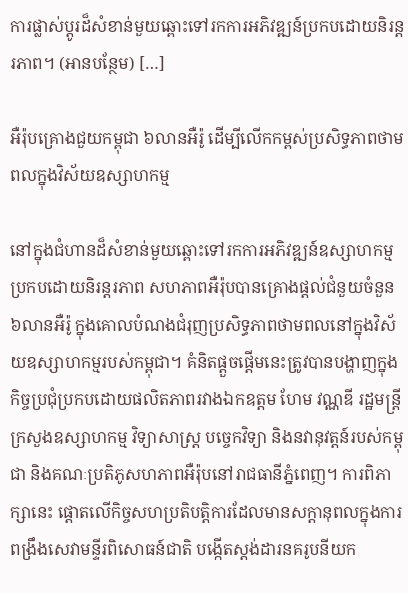ការផ្លាស់ប្តូរដ៏សំខាន់មួយឆ្ពោះទៅរកការអភិវឌ្ឍន៍ប្រកបដោយនិរន្តរភាព។ (អានបន្ថែម) […]

អឺរ៉ុបគ្រោងជួយកម្ពុជា ៦លានអឺរ៉ូ ដើម្បីលើកកម្ពស់ប្រសិទ្ធភាពថាមពលក្នុងវិស័យឧស្សាហកម្ម

នៅក្នុងជំហានដ៏សំខាន់មួយឆ្ពោះទៅរកការអភិវឌ្ឍន៍ឧស្សាហកម្មប្រកបដោយនិរន្តរភាព សហភាពអឺរ៉ុបបានគ្រោងផ្តល់ជំនួយចំនួន ៦លានអឺរ៉ូ ក្នុងគោលបំណងជំរុញប្រសិទ្ធភាពថាមពលនៅក្នុងវិស័យឧស្សាហកម្មរបស់កម្ពុជា។ គំនិតផ្តួចផ្តើមនេះត្រូវបានបង្ហាញក្នុងកិច្ចប្រជុំប្រកបដោយផលិតភាពរវាងឯកឧត្តម ហែម វណ្ណឌី រដ្ឋមន្ត្រីក្រសួងឧស្សាហកម្ម វិទ្យាសាស្ត្រ បច្ចេកវិទ្យា និងនវានុវត្តន៍របស់កម្ពុជា និងគណៈប្រតិភូសហភាពអឺរ៉ុបនៅរាជធានីភ្នំពេញ។ ការពិភាក្សានេះ ផ្តោតលើកិច្ចសហប្រតិបត្តិការដែលមានសក្តានុពលក្នុងការពង្រឹងសេវាមន្ទីរពិសោធន៍ជាតិ បង្កើតស្តង់ដារនគរូបនីយក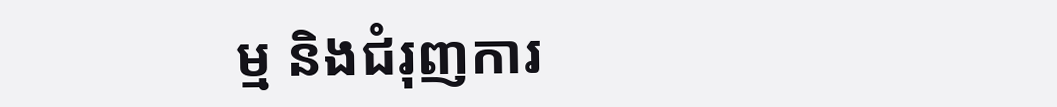ម្ម និងជំរុញការ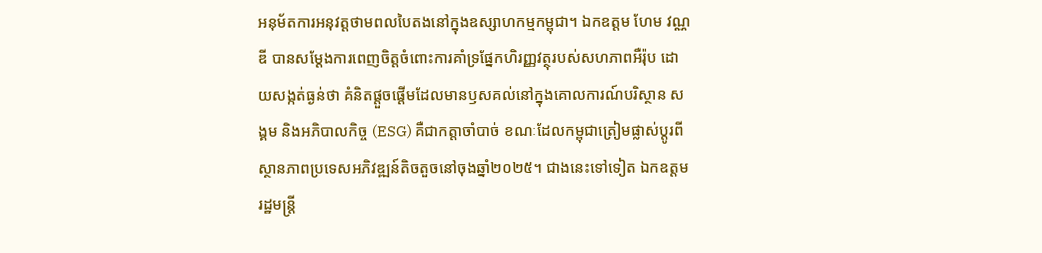អនុម័តការអនុវត្តថាមពលបៃតងនៅក្នុងឧស្សាហកម្មកម្ពុជា។ ឯកឧត្តម ហែម វណ្ណឌី បានសម្តែងការពេញចិត្តចំពោះការគាំទ្រផ្នែកហិរញ្ញវត្ថុរបស់សហភាពអឺរ៉ុប ដោយសង្កត់ធ្ងន់ថា គំនិតផ្តួចផ្តើមដែលមានឫសគល់នៅក្នុងគោលការណ៍បរិស្ថាន សង្គម និងអភិបាលកិច្ច (ESG) គឺជាកត្តាចាំបាច់ ខណៈដែលកម្ពុជាត្រៀមផ្លាស់ប្តូរពីស្ថានភាពប្រទេសអភិវឌ្ឍន៍តិចតួចនៅចុងឆ្នាំ២០២៥។ ជាងនេះទៅទៀត ឯកឧត្តមរដ្ឋមន្ត្រី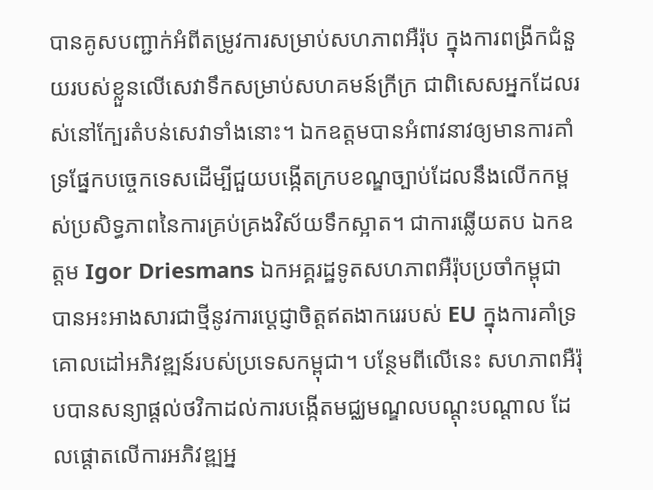បានគូសបញ្ជាក់អំពីតម្រូវការសម្រាប់សហភាពអឺរ៉ុប ក្នុងការពង្រីកជំនួយរបស់ខ្លួនលើសេវាទឹកសម្រាប់សហគមន៍ក្រីក្រ ជាពិសេសអ្នកដែលរស់នៅក្បែរតំបន់សេវាទាំងនោះ។ ឯកឧត្តមបានអំពាវនាវឲ្យមានការគាំទ្រផ្នែកបច្ចេកទេសដើម្បីជួយបង្កើតក្របខណ្ឌច្បាប់ដែលនឹងលើកកម្ពស់ប្រសិទ្ធភាពនៃការគ្រប់គ្រងវិស័យទឹកស្អាត។ ជាការឆ្លើយតប ឯកឧត្តម Igor Driesmans ឯកអគ្គរដ្ឋទូតសហភាពអឺរ៉ុបប្រចាំកម្ពុជា បានអះអាងសារជាថ្មីនូវការប្តេជ្ញាចិត្តឥតងាករេរបស់ EU ក្នុងការគាំទ្រគោលដៅអភិវឌ្ឍន៍របស់ប្រទេសកម្ពុជា។ បន្ថែមពីលើនេះ សហភាពអឺរ៉ុបបានសន្យាផ្តល់ថវិកាដល់ការបង្កើតមជ្ឈមណ្ឌលបណ្តុះបណ្តាល ដែលផ្តោតលើការអភិវឌ្ឍអ្ន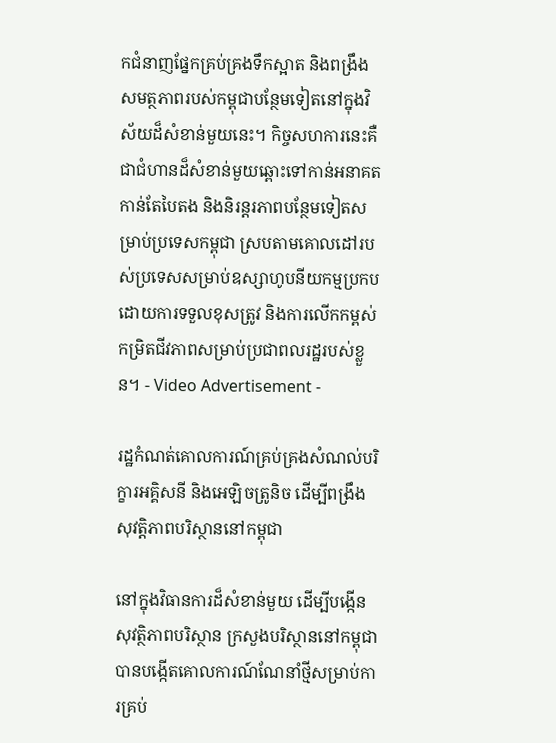កជំនាញផ្នែកគ្រប់គ្រងទឹកស្អាត និងពង្រឹងសមត្ថភាពរបស់កម្ពុជាបន្ថែមទៀតនៅក្នុងវិស័យដ៏សំខាន់មួយនេះ។ កិច្ចសហការនេះគឺជាជំហានដ៏សំខាន់មួយឆ្ពោះទៅកាន់អនាគតកាន់តែបៃតង និងនិរន្តរភាពបន្ថែមទៀតសម្រាប់ប្រទេសកម្ពុជា ស្របតាមគោលដៅរបស់ប្រទេសសម្រាប់ឧស្សាហូបនីយកម្មប្រកបដោយការទទួលខុសត្រូវ និងការលើកកម្ពស់កម្រិតជីវភាពសម្រាប់ប្រជាពលរដ្ឋរបស់ខ្លួន។ - Video Advertisement -

រដ្ឋកំណត់គោលការណ៍គ្រប់គ្រងសំណល់បរិក្ខារអគ្គិសនី និងអេឡិចត្រូនិច ដើម្បីពង្រឹងសុវត្តិភាពបរិស្ថាននៅកម្ពុជា

នៅក្នុងវិធានការដ៏សំខាន់មួយ ដើម្បីបង្កើនសុវត្ថិភាពបរិស្ថាន ក្រសួងបរិស្ថាននៅកម្ពុជា បានបង្កើតគោលការណ៍ណែនាំថ្មីសម្រាប់ការគ្រប់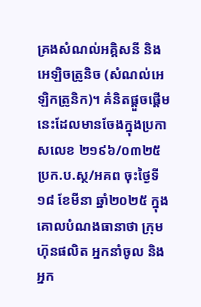គ្រងសំណល់អគ្គិសនី និងអេឡិចត្រូនិច (សំណល់អេឡិកត្រូនិក)។ គំនិតផ្តួចផ្តើមនេះដែលមានចែងក្នុងប្រកាសលេខ ២១៩៦/០៣២៥ ប្រក.ប.ស្ថ/អគព ចុះថ្ងៃទី១៨ ខែមីនា ឆ្នាំ២០២៥ ក្នុងគោលបំណងធានាថា ក្រុមហ៊ុនផលិត អ្នកនាំចូល និងអ្នក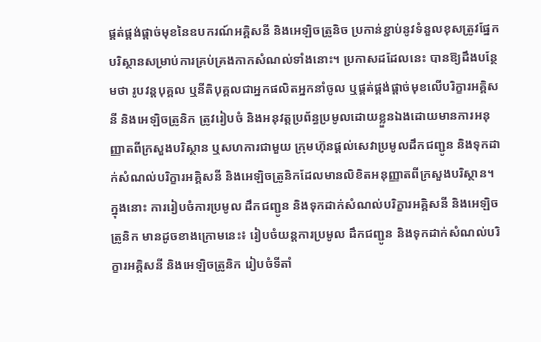ផ្គត់ផ្គង់ផ្តាច់មុខនៃឧបករណ៍អគ្គិសនី និងអេឡិចត្រូនិច ប្រកាន់ខ្ជាប់នូវទំនួលខុសត្រូវផ្នែកបរិស្ថានសម្រាប់ការគ្រប់គ្រងកាកសំណល់ទាំងនោះ។ ប្រកាសដដែលនេះ បានឱ្យដឹងបន្ថែមថា រូបវន្តបុគ្គល ឬនីតិបុគ្គលជាអ្នកផលិតអ្នកនាំចូល ឬផ្គត់ផ្គង់ផ្តាច់មុខលើបរិក្ខារអគ្គិសនី និងអេឡិចត្រូនិក ត្រូវរៀបចំ និងអនុវត្តប្រព័ន្ធប្រមូលដោយខ្លួនឯងដោយមានការអនុញ្ញាតពីក្រសួងបរិស្ថាន ឬសហការជាមួយ ក្រុមហ៊ុនផ្តល់សេវាប្រមូលដឹកជញ្ជូន និងទុកដាក់សំណល់បរិក្ខារអគ្គិសនី និងអេឡិចត្រូនិកដែលមានលិខិតអនុញ្ញាតពីក្រសួងបរិស្ថាន។ ក្នុងនោះ ការរៀបចំការប្រមូល ដឹកជញ្ជូន និងទុកដាក់សំណល់បរិក្ខារអគ្គិសនី និងអេឡិចត្រូនិក មានដូចខាងក្រោមនេះ៖ រៀបចំយន្តការប្រមូល ដឹកជញ្ជូន និងទុកដាក់សំណល់បរិក្ខារអគ្គិសនី និងអេឡិចត្រូនិក រៀបចំទីតាំ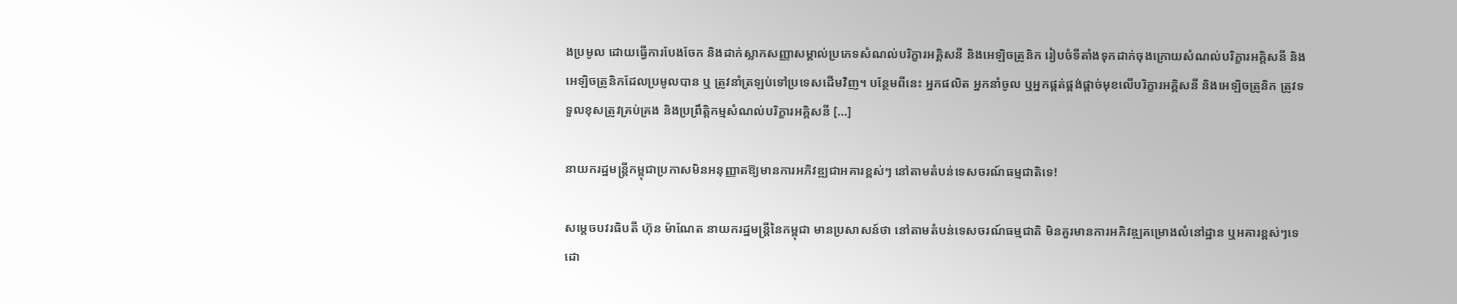ងប្រមូល ដោយធ្វើការបែងចែក និងដាក់ស្លាកសញ្ញាសម្គាល់ប្រភេទសំណល់បរិក្ខារអគ្គិសនី និងអេឡិចត្រូនិក រៀបចំទីតាំងទុកដាក់ចុងក្រោយសំណល់បរិក្ខារអគ្គិសនី និងអេឡិចត្រូនិកដែលប្រមូលបាន ឬ ត្រូវនាំត្រឡប់ទៅប្រទេសដើមវិញ។ បន្ថែមពីនេះ អ្នកផលិត អ្នកនាំចូល ឬអ្នកផ្គត់ផ្គង់ផ្តាច់មុខលើបរិក្ខារអគ្គិសនី និងអេឡិចត្រូនិក ត្រូវទទួលខុសត្រូវគ្រប់គ្រង និងប្រព្រឹត្តិកម្មសំណល់បរិក្ខារអគ្គិសនី […]

នាយករដ្ឋមន្រ្តីកម្ពុជាប្រកាសមិនអនុញ្ញាតឱ្យមានការអភិវឌ្ឍជាអគារខ្ពស់ៗ នៅតាមតំបន់ទេសចរណ៍ធម្មជាតិទេ!

សម្តេចបវរធិបតី ហ៊ុន ម៉ាណែត នាយករដ្ឋមន្ត្រីនៃកម្ពុជា មានប្រសាសន៍ថា នៅតាមតំបន់ទេសចរណ៍ធម្មជាតិ មិនគួរមានការអភិវឌ្ឍគម្រោងលំនៅដ្ឋាន ឬអគារខ្ពស់ៗទេ ដោ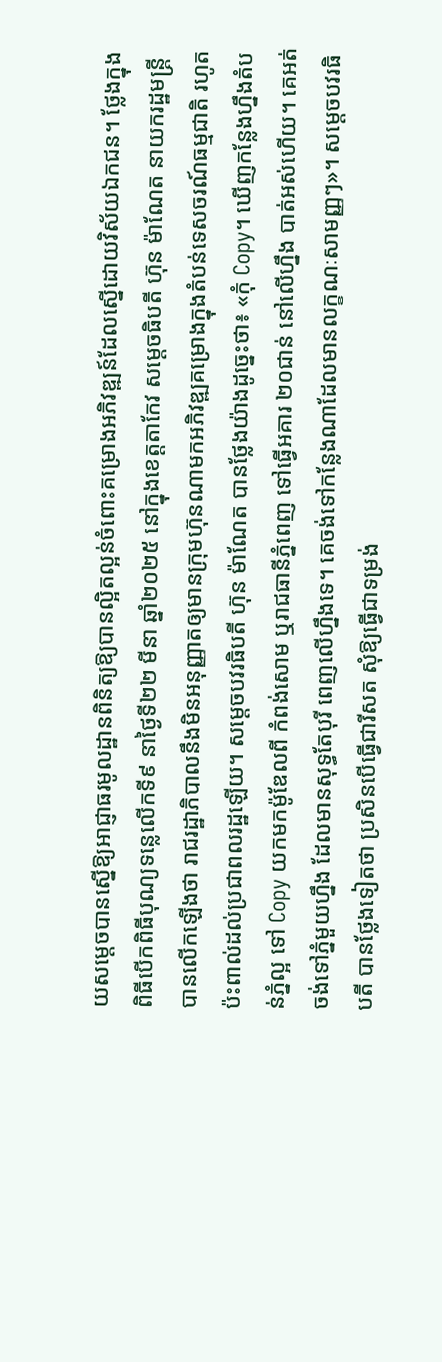យសម្តេចបានស្នើឱ្យអាជ្ញាធរមូលដ្ឋានពិនិត្យឱ្យបានល្អិតល្អន់ចំពោះគម្រោងអភិវឌ្ឍន៍ដែលស្នើដោយវិស័យឯកជន។ ថ្លែងក្នុងពិធីបើកពិធីបុណ្យទន្លេលើកទី៩ នាថ្ងៃទី២២ មីនា ឆ្នាំ២០២៥ នៅក្នុងខេត្តតាកែវ សម្តេចធិបតី ហ៊ុន ម៉ាណែត នាយករដ្ឋមន្ត្រី បានលើកឡើងថា រាជរដ្ឋាភិបាលនឹងមិនអនុញ្ញាតឲ្យមានក្រុមហ៊ុនណាមកអភិវឌ្ឍគម្រោងក្នុងតំបន់ទេសចរណ៍ធម្មជាតិ រហូតប៉ះពាល់ដល់ប្រជាពលរដ្ឋឡើយ។ សម្តេចបវរធិបតី ហ៊ុន ម៉ាណែត បានថ្លែងយ៉ាងដូច្នេះថា៖ «កុំ Copy។ ឃើញកន្លែងហ្នឹងតំបន់ភ្នំល្អ ទៅ Copy យកមកម៉ូឌែលពី កំពង់សោម ឬរាជធានីភ្នំពេញ ទៅធ្វើអគារ ២០ជាន់ នៅលើហ្នឹង បាត់អស់ហើយ។ គេអត់ចង់ទៅភ្នំមួយហ្នឹង ដែលមានសុទ្ធតែបុរី ពេញលើហ្នឹងទេ។ គេចង់ទៅកន្លែងណាដែលមានលក្ខណៈសាមញ្ញៗ»។ សម្តេចបវរធិបតី បានថ្លែងទៀតថា ប្រសិនបើធ្វើជារីសត សុំឱ្យធ្វើជាទម្រង់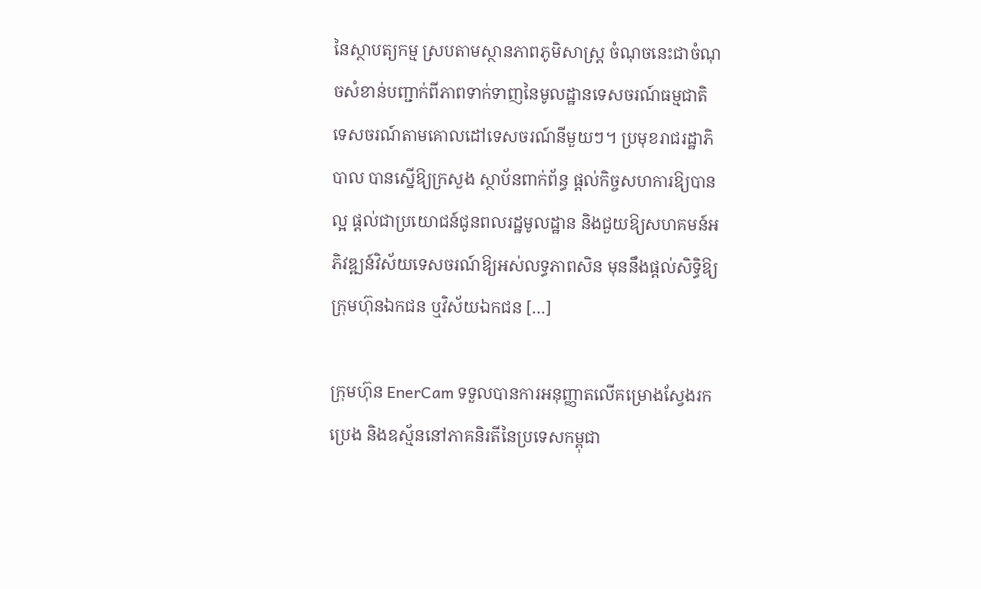នៃស្ថាបត្យកម្ម ស្របតាមស្ថានភាពភូមិសាស្ត្រ ចំណុចនេះជាចំណុចសំខាន់បញ្ជាក់ពីភាពទាក់ទាញនៃមូលដ្ឋានទេសចរណ៍ធម្មជាតិទេសចរណ៍តាមគោលដៅទេសចរណ៍នីមួយៗ។ ប្រមុខរាជរដ្ឋាភិបាល បានស្នើឱ្យក្រសួង ស្ថាប័នពាក់ព័ន្ធ ផ្ដល់កិច្ចសហការឱ្យបានល្អ ផ្ដល់ជាប្រយោជន៍ជូនពលរដ្ឋមូលដ្ឋាន និងជួយឱ្យសហគមន៍អភិវឌ្ឍន៍វិស័យទេសចរណ៍ឱ្យអស់លទ្ធភាពសិន មុននឹងផ្ដល់សិទ្ធិឱ្យក្រុមហ៊ុនឯកជន ឬវិស័យឯកជន […]

ក្រុមហ៊ុន EnerCam ទទួលបានការអនុញ្ញាតលើគម្រោងស្វែងរកប្រេង និងឧស្ម័ននៅភាគនិរតីនៃប្រទេសកម្ពុជា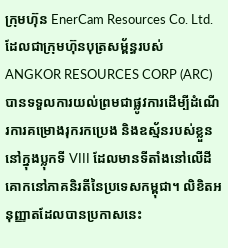ក្រុមហ៊ុន EnerCam Resources Co. Ltd. ដែលជាក្រុមហ៊ុនបុត្រសម្ព័ន្ធរបស់ ANGKOR RESOURCES CORP (ARC) បានទទួលការយល់ព្រមជាផ្លូវការដើម្បីដំណើរការគម្រោងរុករកប្រេង និងឧស្ម័នរបស់ខ្លួននៅក្នុងប្លុកទី VIII ដែលមានទីតាំងនៅលើដីគោកនៅភាគនិរតីនៃប្រទេសកម្ពុជា។ លិខិតអនុញ្ញាតដែលបានប្រកាសនេះ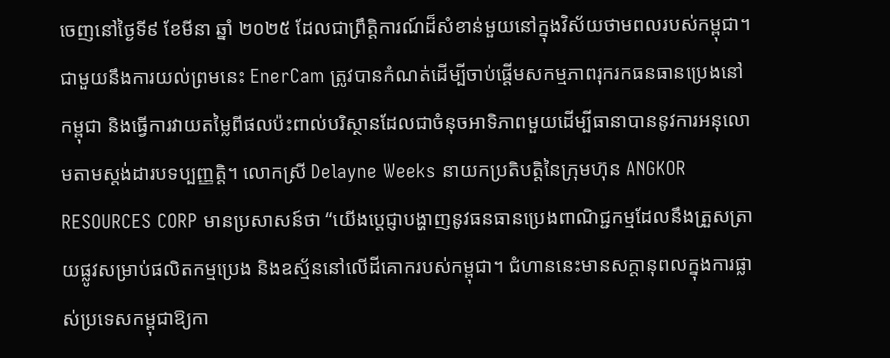ចេញនៅថ្ងៃទី៩ ខែមីនា ឆ្នាំ ២០២៥ ដែលជាព្រឹត្តិការណ៍ដ៏សំខាន់មួយនៅក្នុងវិស័យថាមពលរបស់កម្ពុជា។ ជាមួយនឹងការយល់ព្រមនេះ EnerCam ត្រូវបានកំណត់ដើម្បីចាប់ផ្តើមសកម្មភាពរុករកធនធានប្រេងនៅកម្ពុជា និងធ្វើការវាយតម្លៃពីផលប៉ះពាល់បរិស្ថានដែលជាចំនុចអាទិភាពមួយដើម្បីធានាបាននូវការអនុលោមតាមស្តង់ដារបទប្បញ្ញត្តិ។ លោកស្រី Delayne Weeks នាយកប្រតិបត្តិនៃក្រុមហ៊ុន ANGKOR RESOURCES CORP មានប្រសាសន៍ថា “យើងប្តេជ្ញាបង្ហាញនូវធនធានប្រេងពាណិជ្ជកម្មដែលនឹងត្រួសត្រាយផ្លូវសម្រាប់ផលិតកម្មប្រេង និងឧស្ម័ននៅលើដីគោករបស់កម្ពុជា។ ជំហាននេះមានសក្តានុពលក្នុងការផ្លាស់ប្រទេសកម្ពុជាឱ្យកា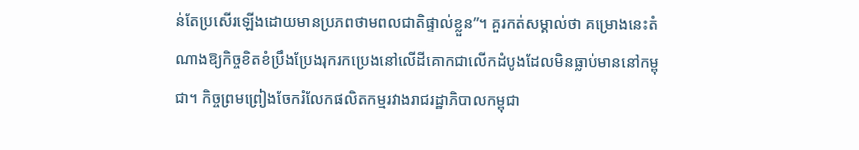ន់តែប្រសើរឡើងដោយមានប្រភពថាមពលជាតិផ្ទាល់ខ្លួន”។ គួរកត់សម្គាល់ថា គម្រោងនេះតំណាងឱ្យកិច្ចខិតខំប្រឹងប្រែងរុករកប្រេងនៅលើដីគោកជាលើកដំបូងដែលមិនធ្លាប់មាននៅកម្ពុជា។ កិច្ចព្រមព្រៀងចែករំលែកផលិតកម្មរវាងរាជរដ្ឋាភិបាលកម្ពុជា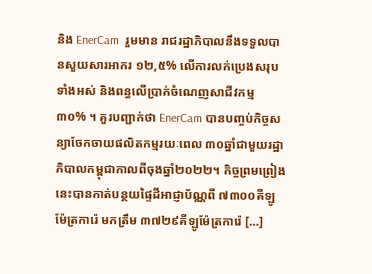និង EnerCam  រួមមាន រាជរដ្ឋាភិបាលនឹងទទួលបានសួយសារអាករ ១២,៥% លើការលក់ប្រេងសរុបទាំងអស់ និងពន្ធលើប្រាក់ចំណេញសាជីវកម្ម ៣០% ។ គួរបញ្ជាក់ថា EnerCam បានបញ្ចប់កិច្ចសន្យាចែកចាយផលិតកម្មរយៈពេល ៣០ឆ្នាំជាមួយរដ្ឋាភិបាលកម្ពុជាកាលពីចុងឆ្នាំ២០២២។ កិច្ចព្រមព្រៀងនេះបានកាត់បន្ថយផ្ទៃដីអាជ្ញាប័ណ្ណពី ៧៣០០គីឡូម៉ែត្រការ៉េ មកត្រឹម ៣៧២៩គីឡូម៉ែត្រការ៉េ […]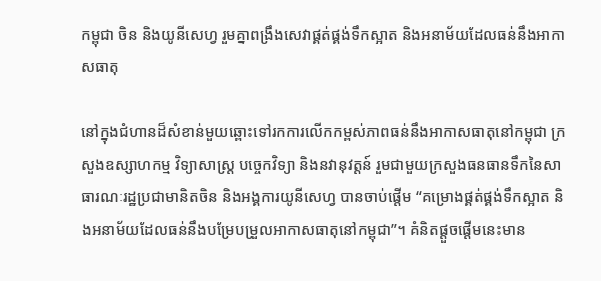កម្ពុជា ចិន និងយូនីសេហ្វ រួមគ្នាពង្រឹងសេវាផ្គត់ផ្គង់ទឹកស្អាត និងអនាម័យដែលធន់នឹងអាកាសធាតុ

នៅក្នុងជំហានដ៏សំខាន់មួយឆ្ពោះទៅរកការលើកកម្ពស់ភាពធន់នឹងអាកាសធាតុនៅកម្ពុជា ក្រសួងឧស្សាហកម្ម វិទ្យាសាស្ត្រ បច្ចេកវិទ្យា និងនវានុវត្តន៍ រួមជាមួយក្រសួងធនធានទឹកនៃសាធារណៈរដ្ឋប្រជាមានិតចិន និងអង្គការយូនីសេហ្វ បានចាប់ផ្តើម “គម្រោងផ្គត់ផ្គង់ទឹកស្អាត និងអនាម័យដែលធន់នឹងបម្រែបម្រួលអាកាសធាតុនៅកម្ពុជា”។ គំនិតផ្តួចផ្តើមនេះមាន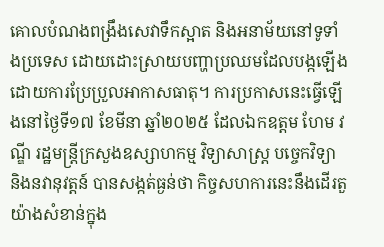គោលបំណងពង្រឹងសេវាទឹកស្អាត និងអនាម័យនៅទូទាំងប្រទេស ដោយដោះស្រាយបញ្ហាប្រឈមដែលបង្កឡើងដោយការប្រែប្រួលអាកាសធាតុ។ ការប្រកាសនេះធ្វើឡើងនៅថ្ងៃទី១៧ ខែមីនា ឆ្នាំ២០២៥ ដែលឯកឧត្តម ហែម វណ្ឌី រដ្ឋមន្ត្រីក្រសួងឧស្សាហកម្ម វិទ្យាសាស្ត្រ បច្ចេកវិទ្យា និងនវានុវត្តន៍ បានសង្កត់ធ្ងន់ថា កិច្ចសហការនេះនឹងដើរតួយ៉ាងសំខាន់ក្នុង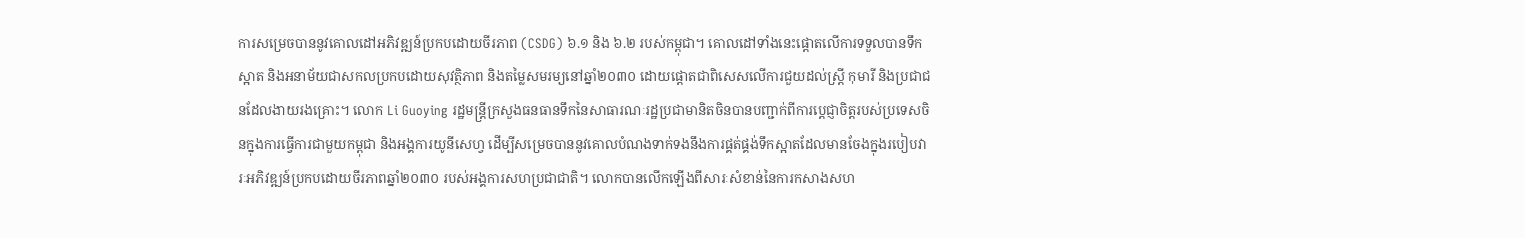ការសម្រេចបាននូវគោលដៅអភិវឌ្ឍន៍ប្រកបដោយចីរភាព (CSDG) ៦.១ និង ៦.២ របស់កម្ពុជា។ គោលដៅទាំងនេះផ្តោតលើការទទួលបានទឹកស្អាត និងអនាម័យជាសកលប្រកបដោយសុវត្ថិភាព និងតម្លៃសមរម្យនៅឆ្នាំ២០៣០ ដោយផ្តោតជាពិសេសលើការជួយដល់ស្ត្រី កុមារី និងប្រជាជនដែលងាយរងគ្រោះ។ លោក Li Guoying រដ្ឋមន្ត្រីក្រសួងធនធានទឹកនៃសាធារណៈរដ្ឋប្រជាមានិតចិនបានបញ្ជាក់ពីការប្តេជ្ញាចិត្តរបស់ប្រទេសចិនក្នុងការធ្វើការជាមួយកម្ពុជា និងអង្គការយូនីសេហ្វ ដើម្បីសម្រេចបាននូវគោលបំណងទាក់ទងនឹងការផ្គត់ផ្គង់ទឹកស្អាតដែលមានចែងក្នុងរបៀបវារៈអភិវឌ្ឍន៍ប្រកបដោយចីរភាពឆ្នាំ២០៣០ របស់អង្គការសហប្រជាជាតិ។ លោកបានលើកឡើងពីសារៈសំខាន់នៃការកសាងសហ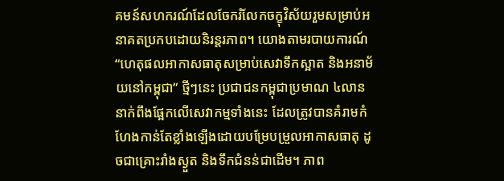គមន៍សហករណ៍ដែលចែករំលែកចក្ខុវិស័យរួមសម្រាប់អនាគតប្រកបដោយនិរន្តរភាព។ យោងតាមរបាយការណ៍ “ហេតុផលអាកាសធាតុសម្រាប់សេវាទឹកស្អាត និងអនាម័យនៅកម្ពុជា” ថ្មីៗនេះ ប្រជាជនកម្ពុជាប្រមាណ ៤លាននាក់ពឹងផ្អែកលើសេវាកម្មទាំងនេះ ដែលត្រូវបានគំរាមកំហែងកាន់តែខ្លាំងឡើងដោយបម្រែបម្រួលអាកាសធាតុ ដូចជាគ្រោះរាំងស្ងួត និងទឹកជំនន់ជាដើម។ ភាព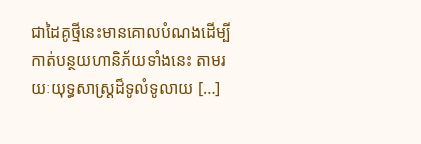ជាដៃគូថ្មីនេះមានគោលបំណងដើម្បីកាត់បន្ថយហានិភ័យទាំងនេះ តាមរយៈយុទ្ធសាស្ត្រដ៏ទូលំទូលាយ […]